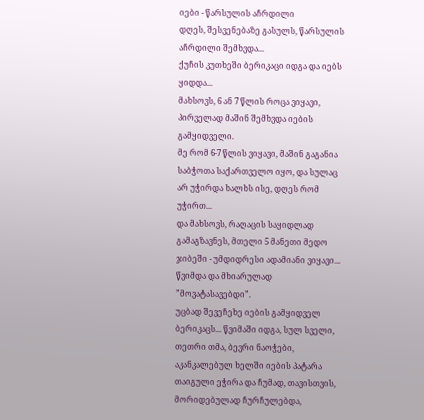იები - წარსულის აჩრდილი
დღეს, შესვენებაზე გასულს, წარსულის აჩრდილი შემხვდა...
ქუჩის კუთხეში ბერიკაცი იდგა და იებს ყიდდა...
მახსოვს, 6 ან 7 წლის როცა ვიყავი, პირველად მაშინ შემხვდა იების გამყიდველი.
მე რომ 6-7 წლის ვიყავი, მაშინ გაგანია საბჭოთა საქართველო იყო, და სულაც არ უჭირდა ხალხს ისე, დღეს რომ უჭირთ...
და მახსოვს, რაღაცის საყიდლად გამაგზავნეს, მთელი 5 მანეთი მედო ჯიბეში - უმდიდრესი ადამიანი ვიყავი... წვიმდა და მხიარულად ”მოვატასავებდი”.
უცბად შევეჩეხე იების გამყიდველ ბერიკაცს... წვიმაში იდგა, სულ სველი, თეთრი თმა, ბევრი ნაოჭები, აკანკალებულ ხელში იების პატარა თაიგული ეჭირა და ჩუმად, თავისთვის, მორიდებულად ჩურჩულებდა,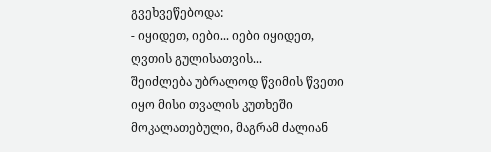გვეხვეწებოდა:
- იყიდეთ, იები... იები იყიდეთ, ღვთის გულისათვის...
შეიძლება უბრალოდ წვიმის წვეთი იყო მისი თვალის კუთხეში მოკალათებული, მაგრამ ძალიან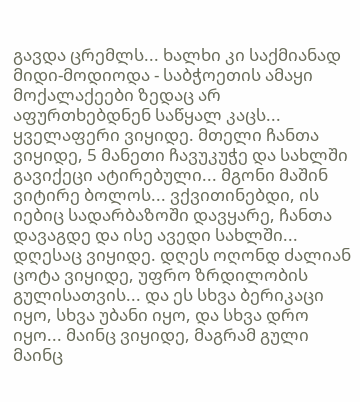გავდა ცრემლს... ხალხი კი საქმიანად მიდი-მოდიოდა - საბჭოეთის ამაყი მოქალაქეები ზედაც არ აფურთხებდნენ საწყალ კაცს...
ყველაფერი ვიყიდე. მთელი ჩანთა ვიყიდე, 5 მანეთი ჩავუკუჭე და სახლში გავიქეცი ატირებული... მგონი მაშინ ვიტირე ბოლოს... ვქვითინებდი, ის იებიც სადარბაზოში დავყარე, ჩანთა დავაგდე და ისე ავედი სახლში...
დღესაც ვიყიდე. დღეს ოღონდ ძალიან ცოტა ვიყიდე, უფრო ზრდილობის გულისათვის... და ეს სხვა ბერიკაცი იყო, სხვა უბანი იყო, და სხვა დრო იყო... მაინც ვიყიდე, მაგრამ გული მაინც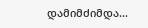დამიმძიმდა...